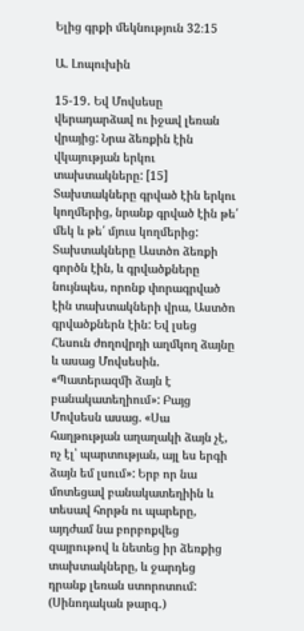Ելից գրքի մեկնություն 32։15

Ա. Լոպուխին

15-19․ Եվ Մովսեսը վերադարձավ ու իջավ լեռան վրայից: Նրա ձեռքին էին վկայության երկու տախտակները: [15] Տախտակները գրված էին երկու կողմերից, նրանք գրված էին թե՛ մեկ և թե՛ մյուս կողմերից: Տախտակները Աստծո ձեռքի գործն էին, և գրվածքները նույնպես, որոնք փորագրված էին տախտակների վրա, Աստծո գրվածքներն էին: Եվ լսեց Հեսուն ժողովրդի աղմկող ձայնը և ասաց Մովսեսին. «Պատերազմի ձայն է բանակատեղիում»: Բայց Մովսեսն ասաց. «Սա հաղթության աղաղակի ձայն չէ, ոչ էլ՝ պարտության, այլ ես երգի ձայն եմ լսում»: Երբ որ նա մոտեցավ բանակատեղիին և տեսավ հորթն ու պարերը, այդժամ նա բորբոքվեց զայրութով և նետեց իր ձեռքից տախտակները, և ջարդեց դրանք լեռան ստորոտում: (Սինոդական թարգ․)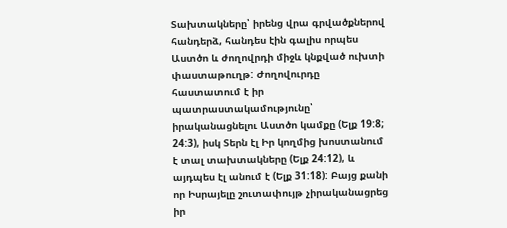Տախտակները՝ իրենց վրա գրվածքներով հանդերձ, հանդես էին գալիս որպես Աստծո և ժողովրդի միջև կնքված ուխտի փաստաթուղթ: Ժողովուրդը հաստատում է իր պատրաստակամությունը՝ իրականացնելու Աստծո կամքը (Ելք 19:8; 24:3), իսկ Տերն էլ Իր կողմից խոստանում է տալ տախտակները (Ելք 24:12), և այդպես էլ անում է (Ելք 31:18): Բայց քանի որ Իսրայելը շուտափույթ չիրականացրեց իր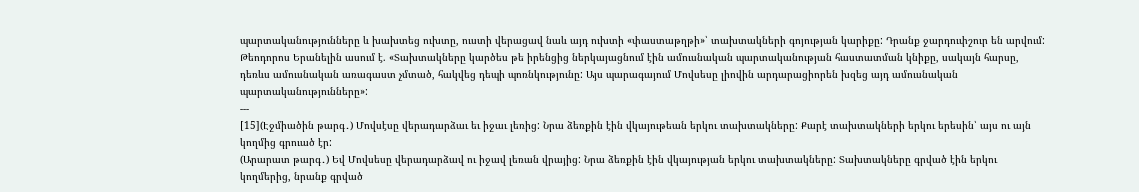պարտականությունները և խախտեց ուխտը, ուստի վերացավ նաև այդ ուխտի «փաստաթղթի»՝ տախտակների գոյության կարիքը: Դրանք ջարդուփշուր են արվում: Թեոդորոս Երանելին ասում է. «Տախտակները կարծես թե իրենցից ներկայացնում էին ամուսնական պարտականության հաստատման կնիքը, սակայն հարսը, դեռևս ամուսնական առագաստ չմտած, հակվեց դեպի պոռնկությունը: Այս պարագայում Մովսեսը լիովին արդարացիորեն խզեց այդ ամուսնական պարտականությունները»:
---
[15](Էջմիածին թարգ․) Մովսէսը վերադարձաւ եւ իջաւ լեռից: Նրա ձեռքին էին վկայութեան երկու տախտակները: Քարէ տախտակների երկու երեսին՝ այս ու այն կողմից գրուած էր:
(Արարատ թարգ․) Եվ Մովսեսը վերադարձավ ու իջավ լեռան վրայից: Նրա ձեռքին էին վկայության երկու տախտակները: Տախտակները գրված էին երկու կողմերից, նրանք գրված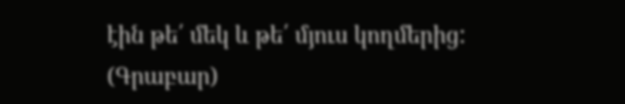էին թե՛ մեկ և թե՛ մյուս կողմերից:
(Գրաբար)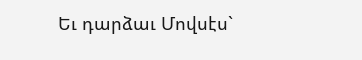Եւ դարձաւ Մովսէս`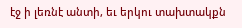էջ ի լեռնէ անտի, եւ երկու տախտակքն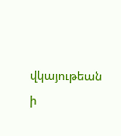վկայութեան ի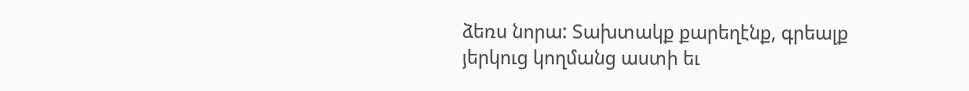ձեռս նորա: Տախտակք քարեղէնք, գրեալք յերկուց կողմանց աստի եւ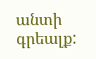անտի գրեալք: